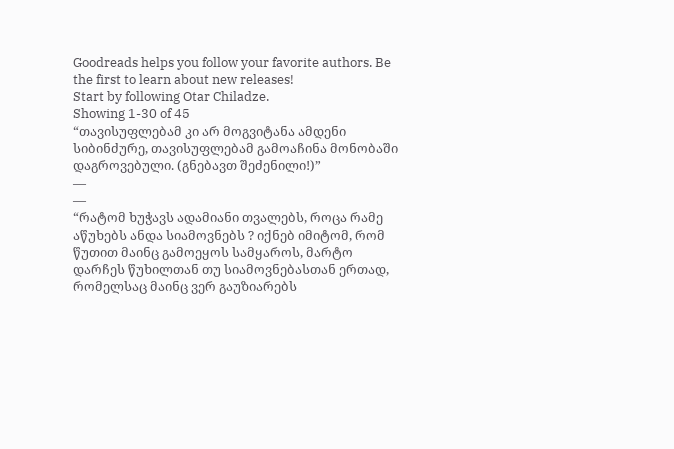Goodreads helps you follow your favorite authors. Be the first to learn about new releases!
Start by following Otar Chiladze.
Showing 1-30 of 45
“თავისუფლებამ კი არ მოგვიტანა ამდენი სიბინძურე, თავისუფლებამ გამოაჩინა მონობაში დაგროვებული. (გნებავთ შეძენილი!)”
―
―
“რატომ ხუჭავს ადამიანი თვალებს, როცა რამე აწუხებს ანდა სიამოვნებს ? იქნებ იმიტომ, რომ წუთით მაინც გამოეყოს სამყაროს, მარტო დარჩეს წუხილთან თუ სიამოვნებასთან ერთად, რომელსაც მაინც ვერ გაუზიარებს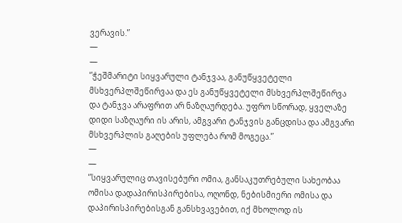ვერავის.”
―
―
“ჭეშმარიტი სიყვარული ტანჯვაა, განუწყვეტელი მსხვერპლშეწირვაა და ეს განუწყვეტელი მსხვერპლშეწირვა და ტანჯვა არაფრით არ ნაზღაურდება. უფრო სწორად, ყველაზე დიდი საზღაური ის არის, ამგვარი ტანჯვის განცდისა და ამგვარი მსხვერპლის გაღების უფლება რომ მოგეცა.”
―
―
“სიყვარულიც თავისებური ომია, განსაკუთრებული სახეობაა ომისა დადაპირისპირებისა, ოღონდ, ნებისმიერი ომისა და დაპირისპირებისგან განსხვავებით, იქ მხოლოდ ის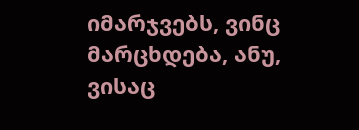იმარჯვებს, ვინც მარცხდება, ანუ, ვისაც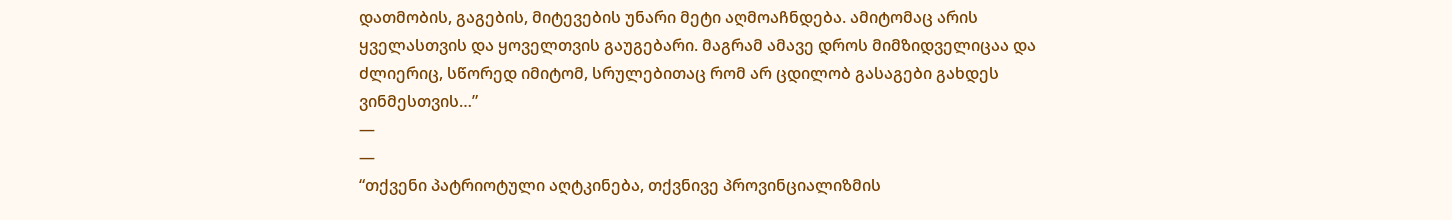დათმობის, გაგების, მიტევების უნარი მეტი აღმოაჩნდება. ამიტომაც არის ყველასთვის და ყოველთვის გაუგებარი. მაგრამ ამავე დროს მიმზიდველიცაა და ძლიერიც, სწორედ იმიტომ, სრულებითაც რომ არ ცდილობ გასაგები გახდეს ვინმესთვის…”
―
―
“თქვენი პატრიოტული აღტკინება, თქვნივე პროვინციალიზმის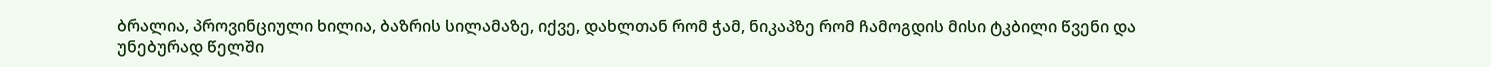ბრალია, პროვინციული ხილია, ბაზრის სილამაზე, იქვე, დახლთან რომ ჭამ, ნიკაპზე რომ ჩამოგდის მისი ტკბილი წვენი და უნებურად წელში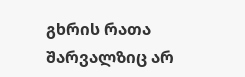გხრის რათა შარვალზიც არ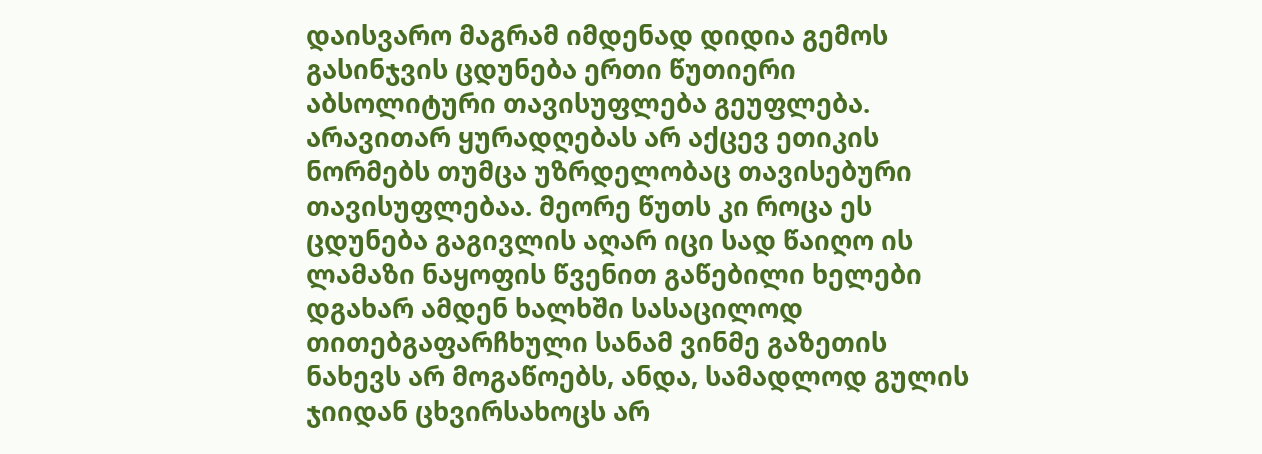დაისვარო მაგრამ იმდენად დიდია გემოს გასინჯვის ცდუნება ერთი წუთიერი აბსოლიტური თავისუფლება გეუფლება. არავითარ ყურადღებას არ აქცევ ეთიკის ნორმებს თუმცა უზრდელობაც თავისებური თავისუფლებაა. მეორე წუთს კი როცა ეს ცდუნება გაგივლის აღარ იცი სად წაიღო ის ლამაზი ნაყოფის წვენით გაწებილი ხელები დგახარ ამდენ ხალხში სასაცილოდ თითებგაფარჩხული სანამ ვინმე გაზეთის ნახევს არ მოგაწოებს, ანდა, სამადლოდ გულის ჯიიდან ცხვირსახოცს არ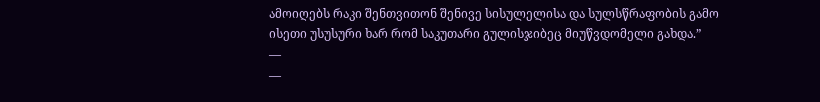ამოიღებს რაკი შენთვითონ შენივე სისულელისა და სულსწრაფობის გამო ისეთი უსუსური ხარ რომ საკუთარი გულისჯიბეც მიუწვდომელი გახდა.”
―
―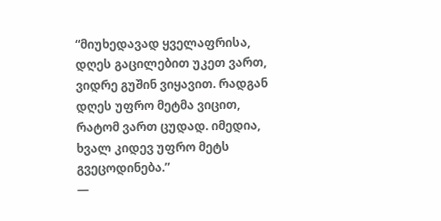“მიუხედავად ყველაფრისა, დღეს გაცილებით უკეთ ვართ, ვიდრე გუშინ ვიყავით. რადგან დღეს უფრო მეტმა ვიცით, რატომ ვართ ცუდად. იმედია, ხვალ კიდევ უფრო მეტს გვეცოდინება.”
―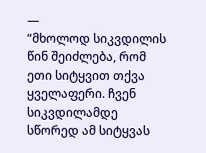―
“მხოლოდ სიკვდილის წინ შეიძლება, რომ ეთი სიტყვით თქვა ყველაფერი. ჩვენ სიკვდილამდე სწორედ ამ სიტყვას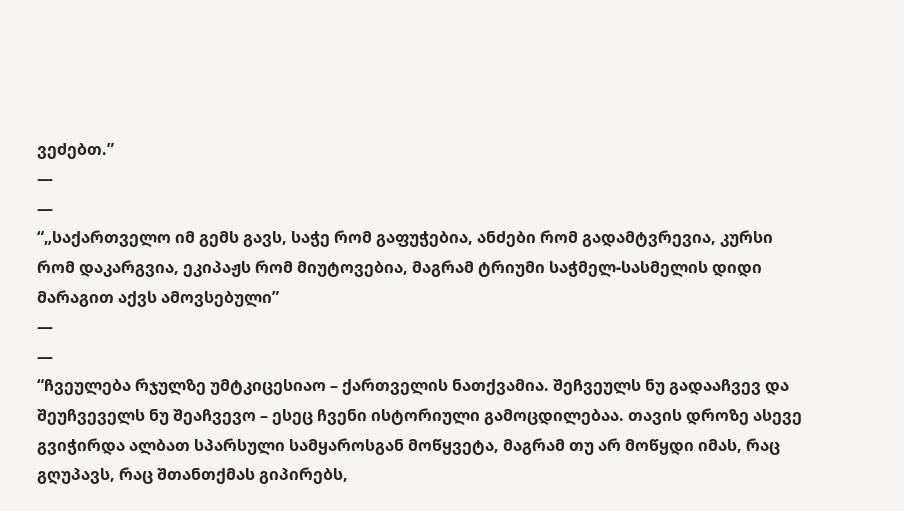ვეძებთ.”
―
―
“„საქართველო იმ გემს გავს, საჭე რომ გაფუჭებია, ანძები რომ გადამტვრევია, კურსი რომ დაკარგვია, ეკიპაჟს რომ მიუტოვებია, მაგრამ ტრიუმი საჭმელ-სასმელის დიდი მარაგით აქვს ამოვსებული”
―
―
“ჩვეულება რჯულზე უმტკიცესიაო – ქართველის ნათქვამია. შეჩვეულს ნუ გადააჩვევ და შეუჩვეველს ნუ შეაჩვევო – ესეც ჩვენი ისტორიული გამოცდილებაა. თავის დროზე ასევე გვიჭირდა ალბათ სპარსული სამყაროსგან მოწყვეტა, მაგრამ თუ არ მოწყდი იმას, რაც გღუპავს, რაც შთანთქმას გიპირებს,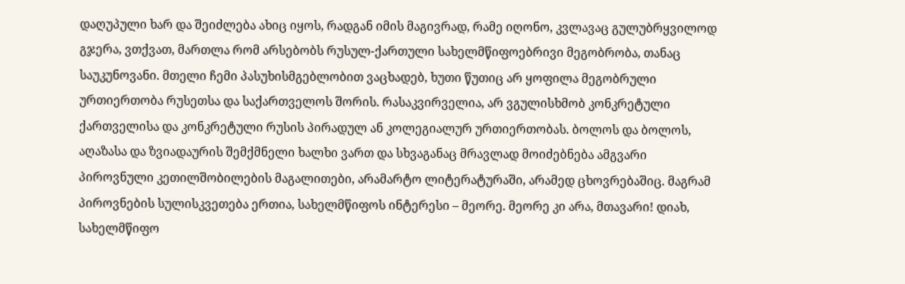დაღუპული ხარ და შეიძლება ახიც იყოს, რადგან იმის მაგივრად, რამე იღონო, კვლავაც გულუბრყვილოდ გჯერა, ვთქვათ, მართლა რომ არსებობს რუსულ-ქართული სახელმწიფოებრივი მეგობრობა, თანაც საუკუნოვანი. მთელი ჩემი პასუხისმგებლობით ვაცხადებ, ხუთი წუთიც არ ყოფილა მეგობრული ურთიერთობა რუსეთსა და საქართველოს შორის. რასაკვირველია, არ ვგულისხმობ კონკრეტული ქართველისა და კონკრეტული რუსის პირადულ ან კოლეგიალურ ურთიერთობას. ბოლოს და ბოლოს, აღაზასა და ზვიადაურის შემქმნელი ხალხი ვართ და სხვაგანაც მრავლად მოიძებნება ამგვარი პიროვნული კეთილშობილების მაგალითები, არამარტო ლიტერატურაში, არამედ ცხოვრებაშიც. მაგრამ პიროვნების სულისკვეთება ერთია, სახელმწიფოს ინტერესი – მეორე. მეორე კი არა, მთავარი! დიახ, სახელმწიფო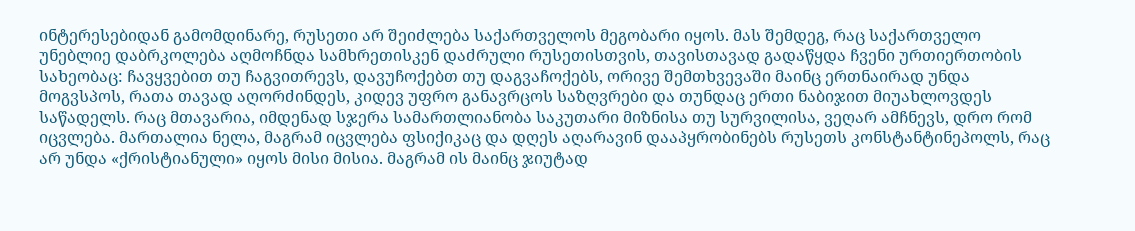ინტერესებიდან გამომდინარე, რუსეთი არ შეიძლება საქართველოს მეგობარი იყოს. მას შემდეგ, რაც საქართველო უნებლიე დაბრკოლება აღმოჩნდა სამხრეთისკენ დაძრული რუსეთისთვის, თავისთავად გადაწყდა ჩვენი ურთიერთობის სახეობაც: ჩავყვებით თუ ჩაგვითრევს, დავუჩოქებთ თუ დაგვაჩოქებს, ორივე შემთხვევაში მაინც ერთნაირად უნდა მოგვსპოს, რათა თავად აღორძინდეს, კიდევ უფრო განავრცოს საზღვრები და თუნდაც ერთი ნაბიჯით მიუახლოვდეს საწადელს. რაც მთავარია, იმდენად სჯერა სამართლიანობა საკუთარი მიზნისა თუ სურვილისა, ვეღარ ამჩნევს, დრო რომ იცვლება. მართალია ნელა, მაგრამ იცვლება ფსიქიკაც და დღეს აღარავინ დააპყრობინებს რუსეთს კონსტანტინეპოლს, რაც არ უნდა «ქრისტიანული» იყოს მისი მისია. მაგრამ ის მაინც ჯიუტად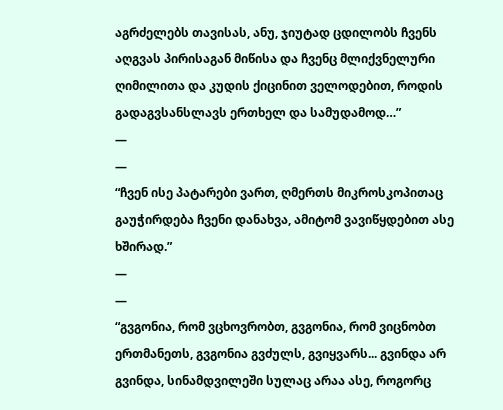აგრძელებს თავისას, ანუ, ჯიუტად ცდილობს ჩვენს აღგვას პირისაგან მიწისა და ჩვენც მლიქვნელური ღიმილითა და კუდის ქიცინით ველოდებით, როდის გადაგვსანსლავს ერთხელ და სამუდამოდ…”
―
―
“ჩვენ ისე პატარები ვართ, ღმერთს მიკროსკოპითაც გაუჭირდება ჩვენი დანახვა, ამიტომ ვავიწყდებით ასე ხშირად.”
―
―
“გვგონია, რომ ვცხოვრობთ, გვგონია, რომ ვიცნობთ ერთმანეთს, გვგონია გვძულს, გვიყვარს... გვინდა არ გვინდა, სინამდვილეში სულაც არაა ასე, როგორც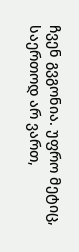ჩვენ გვგონია. უფრო მეტიც, საერთოდ არ ვართ,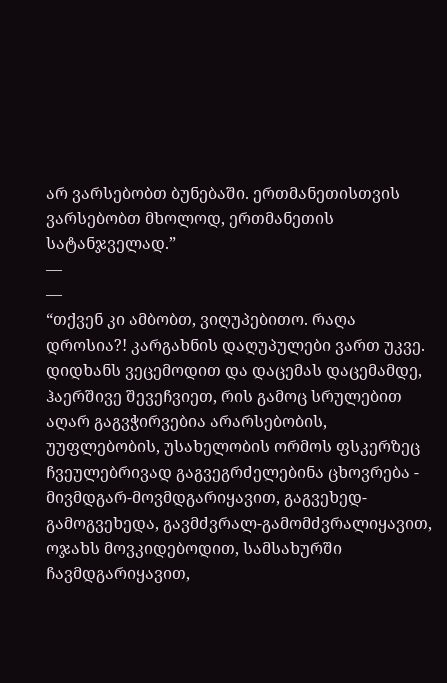არ ვარსებობთ ბუნებაში. ერთმანეთისთვის ვარსებობთ მხოლოდ, ერთმანეთის სატანჯველად.”
―
―
“თქვენ კი ამბობთ, ვიღუპებითო. რაღა დროსია?! კარგახნის დაღუპულები ვართ უკვე. დიდხანს ვეცემოდით და დაცემას დაცემამდე, ჰაერშივე შევეჩვიეთ, რის გამოც სრულებით აღარ გაგვჭირვებია არარსებობის, უუფლებობის, უსახელობის ორმოს ფსკერზეც ჩვეულებრივად გაგვეგრძელებინა ცხოვრება - მივმდგარ-მოვმდგარიყავით, გაგვეხედ-გამოგვეხედა, გავმძვრალ-გამომძვრალიყავით, ოჯახს მოვკიდებოდით, სამსახურში ჩავმდგარიყავით,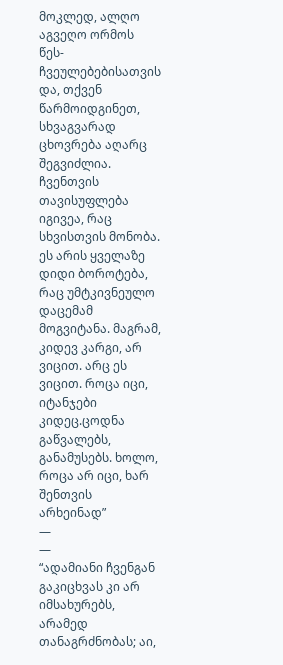მოკლედ, ალღო აგვეღო ორმოს წეს-ჩვეულებებისათვის და, თქვენ წარმოიდგინეთ, სხვაგვარად ცხოვრება აღარც შეგვიძლია. ჩვენთვის თავისუფლება იგივეა, რაც სხვისთვის მონობა. ეს არის ყველაზე დიდი ბოროტება, რაც უმტკივნეულო დაცემამ მოგვიტანა. მაგრამ, კიდევ კარგი, არ ვიცით. არც ეს ვიცით. როცა იცი, იტანჯები კიდეც.ცოდნა გაწვალებს, განამუსებს. ხოლო, როცა არ იცი, ხარ შენთვის არხეინად”
―
―
“ადამიანი ჩვენგან გაკიცხვას კი არ იმსახურებს, არამედ თანაგრძნობას; აი,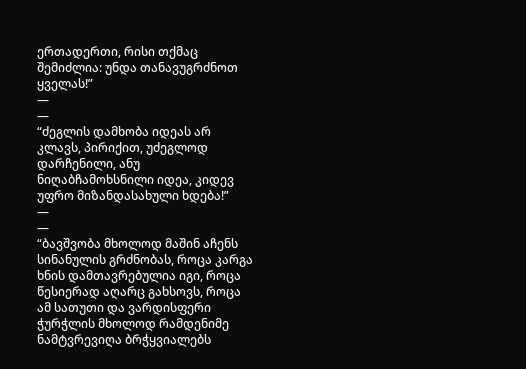ერთადერთი, რისი თქმაც შემიძლია: უნდა თანავუგრძნოთ ყველას!”
―
―
“ძეგლის დამხობა იდეას არ კლავს, პირიქით, უძეგლოდ დარჩენილი, ანუ ნიღაბჩამოხსნილი იდეა, კიდევ უფრო მიზანდასახული ხდება!”
―
―
“ბავშვობა მხოლოდ მაშინ აჩენს სინანულის გრძნობას, როცა კარგა ხნის დამთავრებულია იგი, როცა წესიერად აღარც გახსოვს, როცა ამ სათუთი და ვარდისფერი ჭურჭლის მხოლოდ რამდენიმე ნამტვრევიღა ბრჭყვიალებს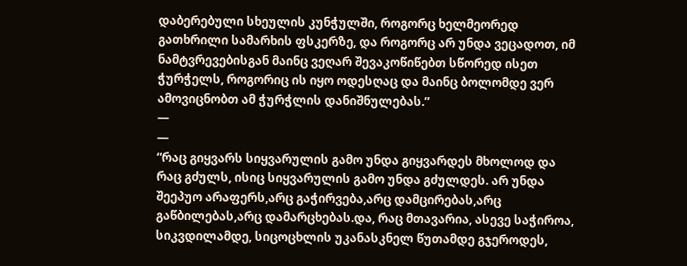დაბერებული სხეულის კუნჭულში, როგორც ხელმეორედ გათხრილი სამარხის ფსკერზე, და როგორც არ უნდა ვეცადოთ, იმ ნამტვრევებისგან მაინც ვეღარ შევაკოწიწებთ სწორედ ისეთ ჭურჭელს, როგორიც ის იყო ოდესღაც და მაინც ბოლომდე ვერ ამოვიცნობთ ამ ჭურჭლის დანიშნულებას.”
―
―
“რაც გიყვარს სიყვარულის გამო უნდა გიყვარდეს მხოლოდ და რაც გძულს, ისიც სიყვარულის გამო უნდა გძულდეს. არ უნდა შეეპუო არაფერს,არც გაჭირვება,არც დამცირებას,არც გაწბილებას,არც დამარცხებას.და, რაც მთავარია, ასევე საჭიროა, სიკვდილამდე, სიცოცხლის უკანასკნელ წუთამდე გჯეროდეს,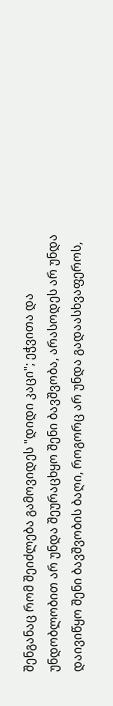შენგანაც რომ შეიძლება გამოვიდეს "დიდი კაცი"; ეჭვითა და უნდობლობით არ უნდა შეურაცხყო შენი ბავშვობა, არასოდეს არ უნდა დაივიწყო შენი ბავშვობის ბაღი, როგორც არ უნდა გადაასხვაფეროს,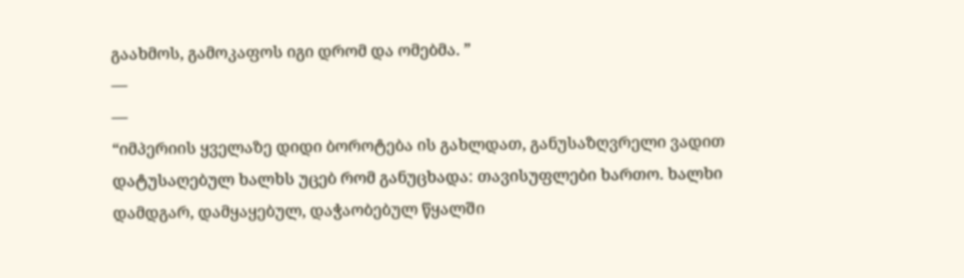გაახმოს, გამოკაფოს იგი დრომ და ომებმა. ”
―
―
“იმპერიის ყველაზე დიდი ბოროტება ის გახლდათ, განუსაზღვრელი ვადით დატუსაღებულ ხალხს უცებ რომ განუცხადა: თავისუფლები ხართო. ხალხი დამდგარ, დამყაყებულ, დაჭაობებულ წყალში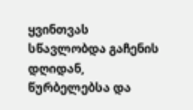ყვინთვას სწავლობდა გაჩენის დღიდან, წურბელებსა და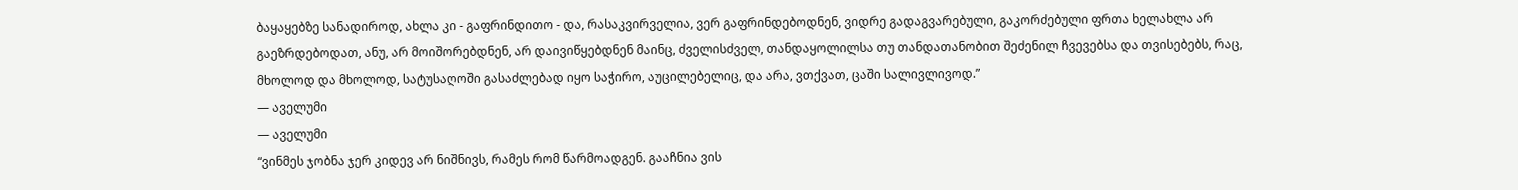ბაყაყებზე სანადიროდ, ახლა კი - გაფრინდითო - და, რასაკვირველია, ვერ გაფრინდებოდნენ, ვიდრე გადაგვარებული, გაკორძებული ფრთა ხელახლა არ გაეზრდებოდათ, ანუ, არ მოიშორებდნენ, არ დაივიწყებდნენ მაინც, ძველისძველ, თანდაყოლილსა თუ თანდათანობით შეძენილ ჩვევებსა და თვისებებს, რაც, მხოლოდ და მხოლოდ, სატუსაღოში გასაძლებად იყო საჭირო, აუცილებელიც, და არა, ვთქვათ, ცაში სალივლივოდ.”
― აველუმი
― აველუმი
“ვინმეს ჯობნა ჯერ კიდევ არ ნიშნივს, რამეს რომ წარმოადგენ. გააჩნია ვის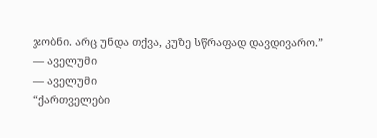ჯობნი. არც უნდა თქვა, კუზე სწრაფად დავდივარო.”
― აველუმი
― აველუმი
“ქართველები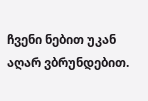ჩვენი ნებით უკან აღარ ვბრუნდებით.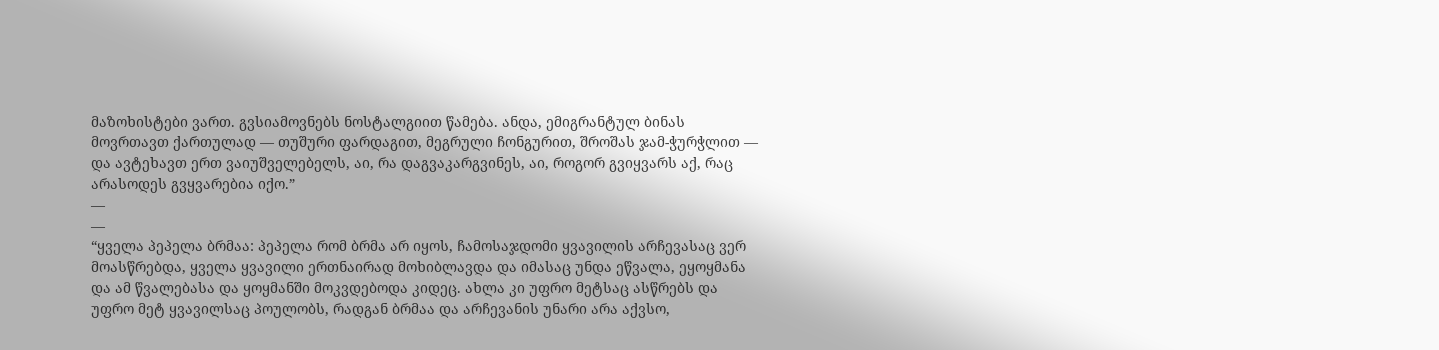მაზოხისტები ვართ. გვსიამოვნებს ნოსტალგიით წამება. ანდა, ემიგრანტულ ბინას მოვრთავთ ქართულად — თუშური ფარდაგით, მეგრული ჩონგურით, შროშას ჯამ-ჭურჭლით — და ავტეხავთ ერთ ვაიუშველებელს, აი, რა დაგვაკარგვინეს, აი, როგორ გვიყვარს აქ, რაც არასოდეს გვყვარებია იქო.”
―
―
“ყველა პეპელა ბრმაა: პეპელა რომ ბრმა არ იყოს, ჩამოსაჯდომი ყვავილის არჩევასაც ვერ მოასწრებდა, ყველა ყვავილი ერთნაირად მოხიბლავდა და იმასაც უნდა ეწვალა, ეყოყმანა და ამ წვალებასა და ყოყმანში მოკვდებოდა კიდეც. ახლა კი უფრო მეტსაც ასწრებს და უფრო მეტ ყვავილსაც პოულობს, რადგან ბრმაა და არჩევანის უნარი არა აქვსო,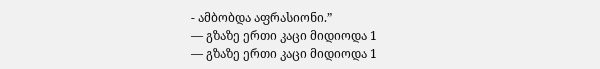- ამბობდა აფრასიონი.”
― გზაზე ერთი კაცი მიდიოდა 1
― გზაზე ერთი კაცი მიდიოდა 1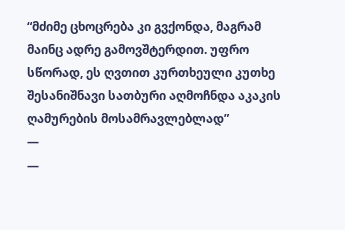“მძიმე ცხოცრება კი გვქონდა, მაგრამ მაინც ადრე გამოვშტერდით. უფრო სწორად, ეს ღვთით კურთხეული კუთხე შესანიშნავი სათბური აღმოჩნდა აკაკის ღამურების მოსამრავლებლად”
―
―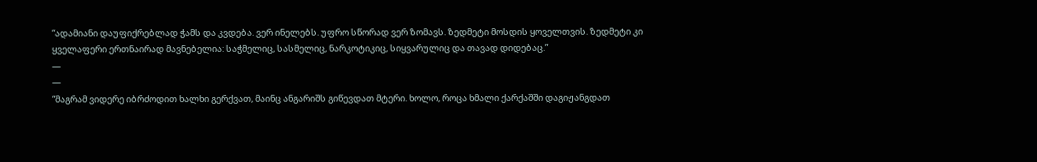“ადამიანი დაუფიქრებლად ჭამს და კვდება. ვერ ინელებს. უფრო სწორად ვერ ზომავს. ზედმეტი მოსდის ყოველთვის. ზედმეტი კი ყველაფერი ერთნაირად მავნებელია: საჭმელიც, სასმელიც, ნარკოტიკიც, სიყვარულიც და თავად დიდებაც.”
―
―
“მაგრამ ვიდერე იბრძოდით ხალხი გერქვათ, მაინც ანგარიშს გიწევდათ მტერი. ხოლო, როცა ხმალი ქარქაშში დაგიჟანგდათ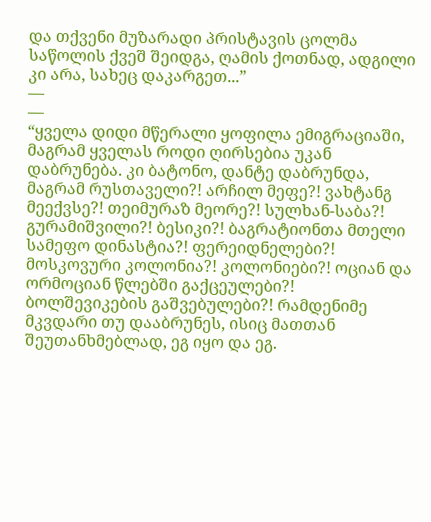და თქვენი მუზარადი პრისტავის ცოლმა საწოლის ქვეშ შეიდგა, ღამის ქოთნად, ადგილი კი არა, სახეც დაკარგეთ...”
―
―
“ყველა დიდი მწერალი ყოფილა ემიგრაციაში, მაგრამ ყველას როდი ღირსებია უკან დაბრუნება. კი ბატონო, დანტე დაბრუნდა, მაგრამ რუსთაველი?! არჩილ მეფე?! ვახტანგ მეექვსე?! თეიმურაზ მეორე?! სულხან-საბა?! გურამიშვილი?! ბესიკი?! ბაგრატიონთა მთელი სამეფო დინასტია?! ფერეიდნელები?! მოსკოვური კოლონია?! კოლონიები?! ოციან და ორმოციან წლებში გაქცეულები?! ბოლშევიკების გაშვებულები?! რამდენიმე მკვდარი თუ დააბრუნეს, ისიც მათთან შეუთანხმებლად, ეგ იყო და ეგ.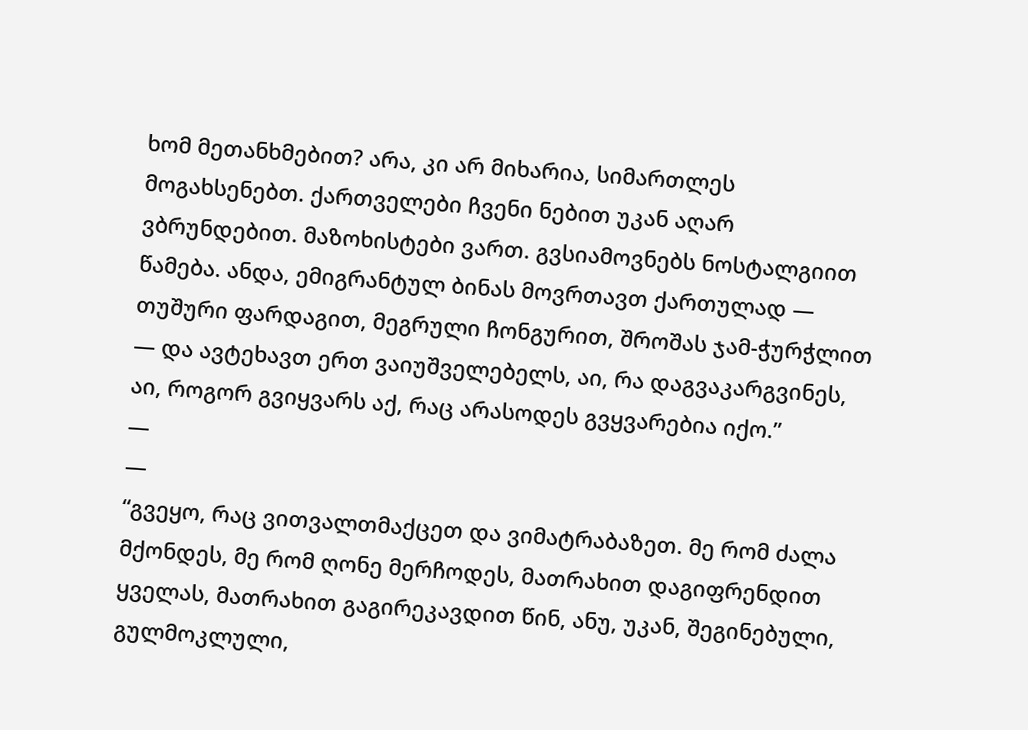ხომ მეთანხმებით? არა, კი არ მიხარია, სიმართლეს მოგახსენებთ. ქართველები ჩვენი ნებით უკან აღარ ვბრუნდებით. მაზოხისტები ვართ. გვსიამოვნებს ნოსტალგიით წამება. ანდა, ემიგრანტულ ბინას მოვრთავთ ქართულად — თუშური ფარდაგით, მეგრული ჩონგურით, შროშას ჯამ-ჭურჭლით — და ავტეხავთ ერთ ვაიუშველებელს, აი, რა დაგვაკარგვინეს, აი, როგორ გვიყვარს აქ, რაც არასოდეს გვყვარებია იქო.”
―
―
“გვეყო, რაც ვითვალთმაქცეთ და ვიმატრაბაზეთ. მე რომ ძალა მქონდეს, მე რომ ღონე მერჩოდეს, მათრახით დაგიფრენდით ყველას, მათრახით გაგირეკავდით წინ, ანუ, უკან, შეგინებული, გულმოკლული,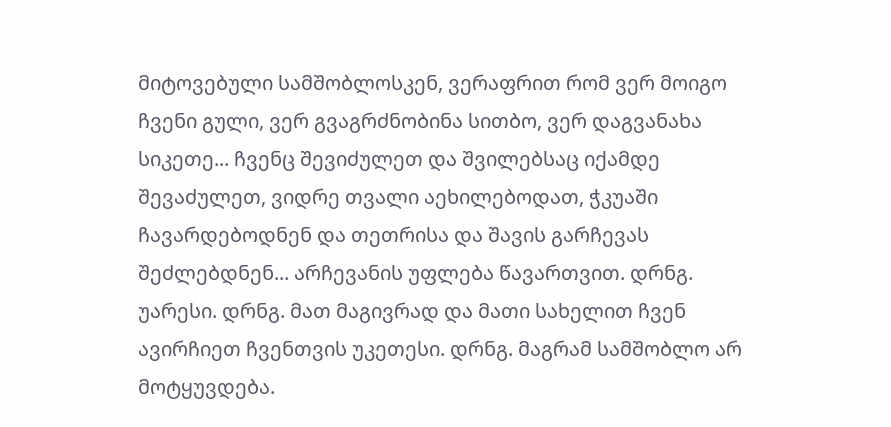მიტოვებული სამშობლოსკენ, ვერაფრით რომ ვერ მოიგო ჩვენი გული, ვერ გვაგრძნობინა სითბო, ვერ დაგვანახა სიკეთე... ჩვენც შევიძულეთ და შვილებსაც იქამდე შევაძულეთ, ვიდრე თვალი აეხილებოდათ, ჭკუაში ჩავარდებოდნენ და თეთრისა და შავის გარჩევას შეძლებდნენ... არჩევანის უფლება წავართვით. დრნგ. უარესი. დრნგ. მათ მაგივრად და მათი სახელით ჩვენ ავირჩიეთ ჩვენთვის უკეთესი. დრნგ. მაგრამ სამშობლო არ მოტყუვდება.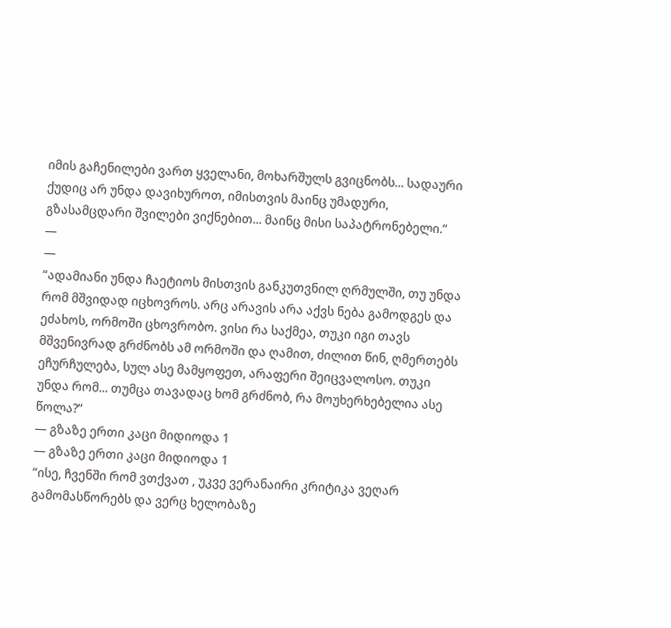იმის გაჩენილები ვართ ყველანი, მოხარშულს გვიცნობს... სადაური ქუდიც არ უნდა დავიხუროთ, იმისთვის მაინც უმადური, გზასამცდარი შვილები ვიქნებით... მაინც მისი საპატრონებელი.”
―
―
“ადამიანი უნდა ჩაეტიოს მისთვის განკუთვნილ ღრმულში, თუ უნდა რომ მშვიდად იცხოვროს. არც არავის არა აქვს ნება გამოდგეს და ეძახოს, ორმოში ცხოვრობო. ვისი რა საქმეა, თუკი იგი თავს მშვენივრად გრძნობს ამ ორმოში და ღამით, ძილით წინ, ღმერთებს ეჩურჩულება, სულ ასე მამყოფეთ, არაფერი შეიცვალოსო. თუკი უნდა რომ... თუმცა თავადაც ხომ გრძნობ, რა მოუხერხებელია ასე წოლა?”
― გზაზე ერთი კაცი მიდიოდა 1
― გზაზე ერთი კაცი მიდიოდა 1
“ისე, ჩვენში რომ ვთქვათ , უკვე ვერანაირი კრიტიკა ვეღარ გამომასწორებს და ვერც ხელობაზე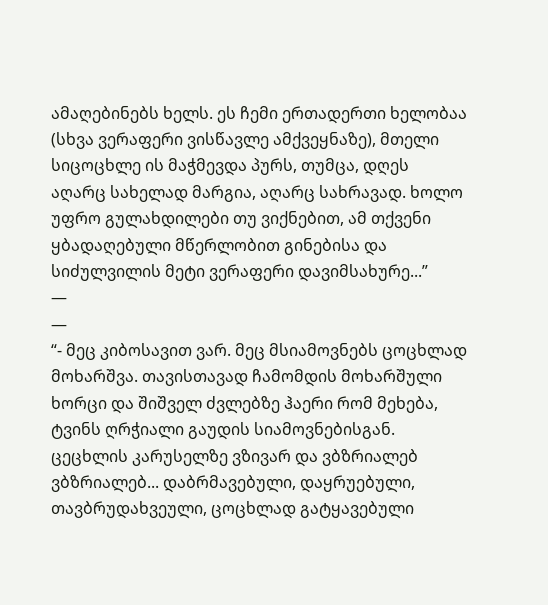ამაღებინებს ხელს. ეს ჩემი ერთადერთი ხელობაა (სხვა ვერაფერი ვისწავლე ამქვეყნაზე), მთელი სიცოცხლე ის მაჭმევდა პურს, თუმცა, დღეს აღარც სახელად მარგია, აღარც სახრავად. ხოლო უფრო გულახდილები თუ ვიქნებით, ამ თქვენი ყბადაღებული მწერლობით გინებისა და სიძულვილის მეტი ვერაფერი დავიმსახურე...”
―
―
“- მეც კიბოსავით ვარ. მეც მსიამოვნებს ცოცხლად მოხარშვა. თავისთავად ჩამომდის მოხარშული ხორცი და შიშველ ძვლებზე ჰაერი რომ მეხება, ტვინს ღრჭიალი გაუდის სიამოვნებისგან. ცეცხლის კარუსელზე ვზივარ და ვბზრიალებ ვბზრიალებ... დაბრმავებული, დაყრუებული, თავბრუდახვეული, ცოცხლად გატყავებული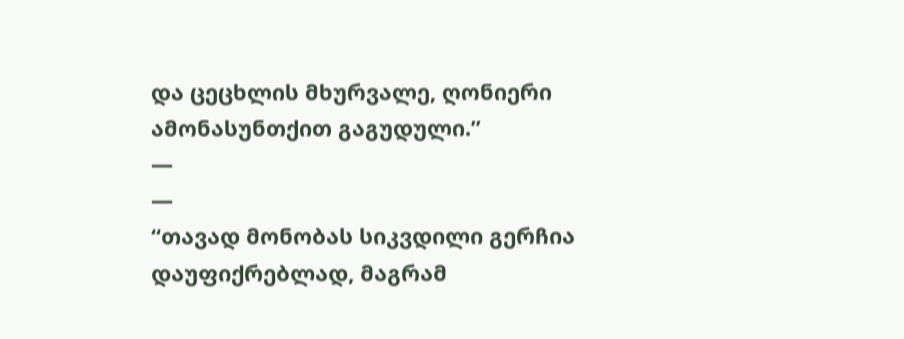და ცეცხლის მხურვალე, ღონიერი ამონასუნთქით გაგუდული.”
―
―
“თავად მონობას სიკვდილი გერჩია დაუფიქრებლად, მაგრამ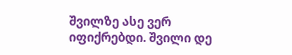შვილზე ასე ვერ იფიქრებდი. შვილი დე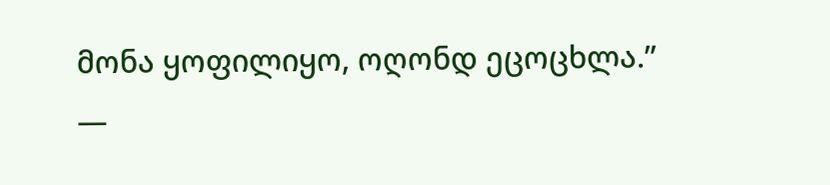მონა ყოფილიყო, ოღონდ ეცოცხლა.”
―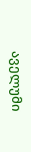აველუმი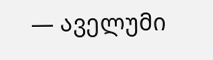― აველუმი